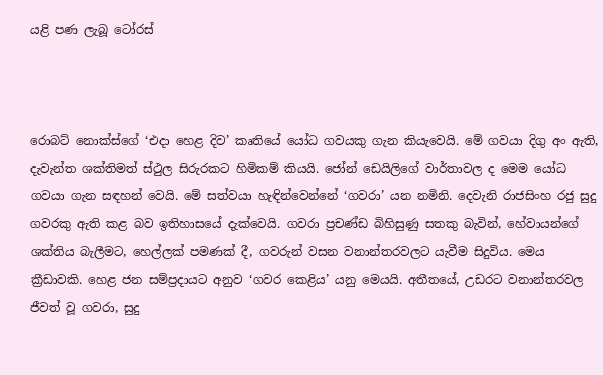යළි පණ ලැබූ ටෝරස්



රොබට් නොක්ස්ගේ ‘එදා හෙළ දිව’ කෘතියේ යෝධ ගවයකු ගැන කියැවෙයි. මේ ගවයා දිගු අං ඇති, දැවැන්ත ශක්තිමත් ස්ථුල සිරුරකට හිමිකම් කියයි. ජෝන් ඩෙයිලිගේ වාර්තාවල ද මෙම යෝධ ගවයා ගැන සඳහන් වෙයි. මේ සත්වයා හැඳින්වෙන්නේ ‘ගවරා’ යන නමිනි. දෙවැනි රාජසිංහ රජු සුදු ගවරකු ඇති කළ බව ඉතිහාසයේ දැක්වෙයි. ගවරා ප්‍රචණ්ඩ බිහිසුණු සතකු බැවින්, හේවායන්ගේ ශක්තිය බැලීමට, හෙල්ලක් පමණක් දී, ගවරුන් වසන වනාන්තරවලට යැවීම සිදුවිය. මෙය ක්‍රීඩාවකි. හෙළ ජන සම්ප්‍රදායට අනුව ‘ගවර කෙළිය’ යනු මෙයයි. අතීතයේ, උඩරට වනාන්තරවල ජීවත් වූ ගවරා, සුදු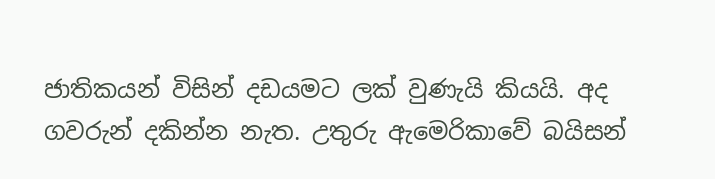ජාතිකයන් විසින් දඩයමට ලක් වුණැයි කියයි. අද ගවරුන් දකින්න නැත. උතුරු ඇමෙරිකාවේ බයිසන්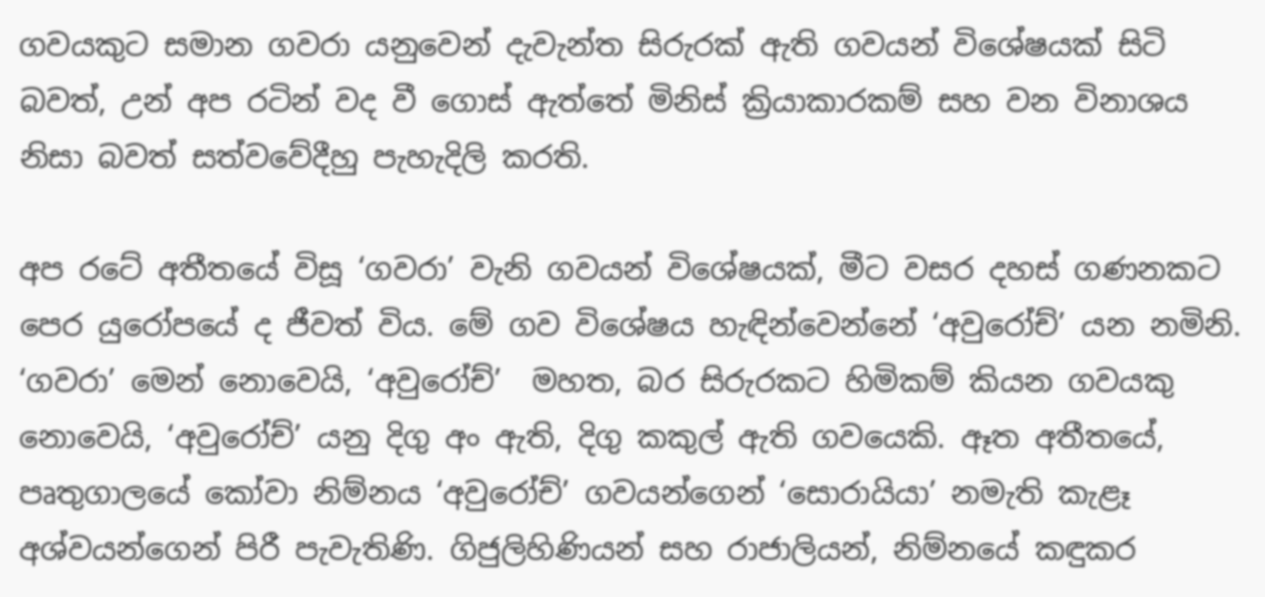ගවයකුට සමාන ගවරා යනුවෙන් දැවැන්ත සිරුරක් ඇති ගවයන් විශේෂයක් සිටි බවත්, උන් අප රටින් වද වී ගොස් ඇත්තේ මිනිස් ක්‍රියාකාරකම් සහ වන විනාශය නිසා බවත් සත්වවේදීහු පැහැදිලි කරති.

අප රටේ අතීතයේ විසූ ‘ගවරා’ වැනි ගවයන් විශේෂයක්, මීට වසර දහස් ගණනකට පෙර යුරෝපයේ ද ජීවත් විය. මේ ගව විශේෂය හැඳින්වෙන්නේ ‘අවුරෝච්’ යන නමිනි. ‘ගවරා’ මෙන් නොවෙයි, ‘අවුරෝච්’  මහත, බර සිරුරකට හිමිකම් කියන ගවයකු නොවෙයි, ‘අවුරෝච්’ යනු දිගු අං ඇති, දිගු කකුල් ඇති ගවයෙකි. ඈත අතීතයේ, පෘතුගාලයේ කෝවා නිම්නය ‘අවුරෝච්’ ගවයන්ගෙන් ‘සොරායියා’ නමැති කැළෑ අශ්වයන්ගෙන් පිරී පැවැතිණි. ගිජුලිහිණියන් සහ රාජාලියන්, නිම්නයේ කඳුකර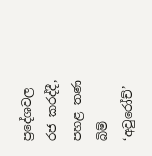ප්‍රදේශවල රජ කරද්දී, පහළ තණ බිම් ‘අවුරෝච්’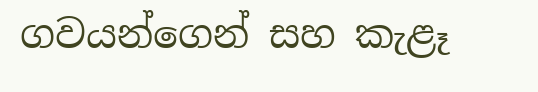ගවයන්ගෙන් සහ කැළෑ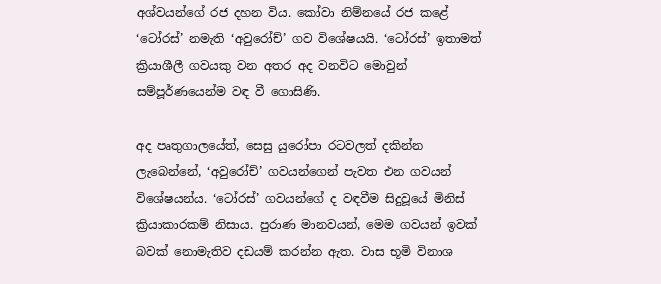අශ්වයන්ගේ රජ දහන විය. කෝවා නිම්නයේ රජ කළේ ‘ටෝරස්’ නමැති ‘අවුරෝච්’ ගව විශේෂයයි. ‘ටෝරස්’ ඉතාමත් ක්‍රියාශීලී ගවයකු වන අතර අද වනවිට මොවුන් සම්පූර්ණයෙන්ම වඳ වී ගොසිණි.

අද පෘතුගාලයේත්, සෙසු යුරෝපා රටවලත් දකින්න ලැබෙන්නේ, ‘අවුරෝච්’ ගවයන්ගෙන් පැවත එන ගවයන් විශේෂයන්ය. ‘ටෝරස්’ ගවයන්ගේ ද වඳවීම සිදුවූයේ මිනිස් ක්‍රියාකාරකම් නිසාය. පුරාණ මානවයන්, මෙම ගවයන් ඉවක් බවක් නොමැතිව දඩයම් කරන්න ඇත. වාස භූමි විනාශ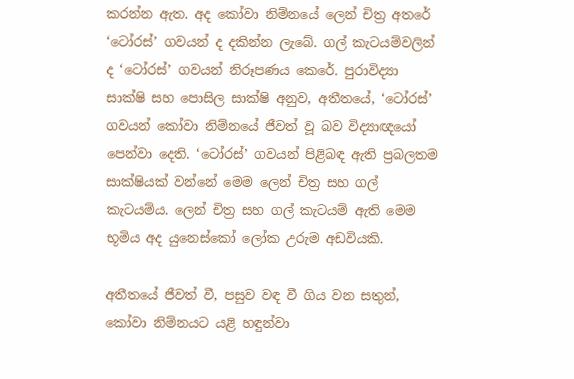කරන්න ඇත. අද කෝවා නිම්නයේ ලෙන් චිත්‍ර අතරේ ‘ටෝරස්’ ගවයන් ද දකින්න ලැබේ. ගල් කැටයම්වලින් ද ‘ටෝරස්’ ගවයන් නිරූපණය කෙරේ. පුරාවිද්‍යා සාක්ෂි සහ පොසිල සාක්ෂි අනුව, අතීතයේ, ‘ටෝරස්’ ගවයන් කෝවා නිම්නයේ ජීවත් වූ බව විද්‍යාඥයෝ පෙන්වා දෙති. ‘ටෝරස්’ ගවයන් පිළිබඳ ඇති ප්‍රබලතම සාක්ෂියක් වන්නේ මෙම ලෙන් චිත්‍ර සහ ගල් කැටයම්ය. ලෙන් චිත්‍ර සහ ගල් කැටයම් ඇති මෙම භූමිය අද යුනෙස්කෝ ලෝක උරුම අඩවියකි.

අතීතයේ ජීවත් වී, පසුව වඳ වී ගිය වන සතුන්, කෝවා නිම්නයට යළි හඳුන්වා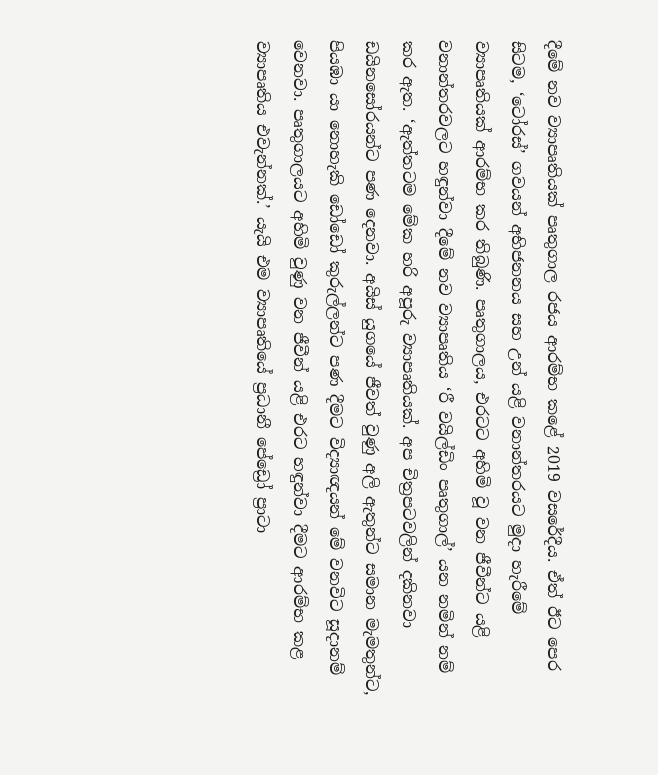දීමේ නව ව්‍යාපෘතියක් පෘතුගාල රජය ආරම්භ කළේ 2019 වසරේදීය. ඒත් ඊට පෙර සිටම, ‘ටෝරස්’ ගවයන් අභිජනනය සහ උන් යළි වනාන්තරයට මුදා හැරීමේ ව්‍යාපෘතියක් ආරම්භ කර තිබුණි. පෘතුගාලය, එරටට අහිමි වූ වන ජීවීන්ට යළි වනාන්තරවලට හඳුන්වා දීමේ නව ව්‍යාපෘතිය ‘රී වයිල්ඩිං පෘතුගාල්’ යන නමින් නම් කර ඇත. ‘ඇත්තටම මේක හරි අපූරු ව්‍යාපෘතියක්. අප චිත්‍රපටවලින් දකිනවා ඩයිනසෝරයන්ට පණ දෙනවා. අයිස් යුගයේ ජීවත් වුණු අලි ඇතුන්ට සමාන මැමතුන්ට, පියඹා යා නොහැකි ඩෝඩෝ කුරුල්ලන්ට පණ දීමට විද්‍යාඥයන් මේ වනවිට සූදානම් වෙනවා. පෘතුගාලයට අහිමි වුණු වන ජීවීන් යළි එරට හඳුන්වා දීමට ආරම්භ කළ ව්‍යාපෘතිය එවැන්නක්.’ යැයි එම ව්‍යාපෘතියේ ප්‍රධානී පේඩ්‍රෝ ප්‍රාටා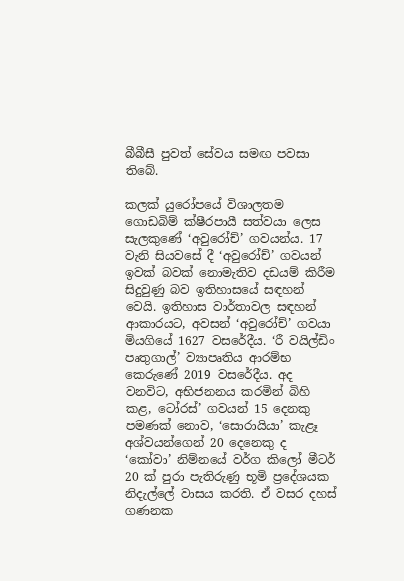බීබීසී පුවත් සේවය සමඟ පවසා තිබේ.

කලක් යුරෝපයේ විශාලතම ගොඩබිම් ක්ෂීරපායී සත්වයා ලෙස සැලකුණේ ‘අවුරෝච්’ ගවයන්ය. 17 වැනි සියවසේ දී ‘අවුරෝච්’ ගවයන් ඉවක් බවක් නොමැතිව දඩයම් කිරීම සිදුවුණු බව ඉතිහාසයේ සඳහන් වෙයි. ඉතිහාස වාර්තාවල සඳහන් ආකාරයට, අවසන් ‘අවුරෝච්’ ගවයා මියගියේ 1627 වසරේදීය. ‘රී වයිල්ඩිං පෘතුගාල්’ ව්‍යාපෘතිය ආරම්භ කෙරුණේ 2019 වසරේදීය. අද වනවිට, අභිජනනය කරමින් බිහි කළ, ටෝරස්’ ගවයන් 15 දෙනකු පමණක් නොව, ‘සොරායියා’ කැළෑ අශ්වයන්ගෙන් 20 දෙනෙකු ද ‘කෝවා’ නිම්නයේ වර්ග කිලෝ මීටර් 20 ක් පුරා පැතිරුණු භූමි ප්‍රදේශයක නිදැල්ලේ වාසය කරති. ඒ වසර දහස් ගණනක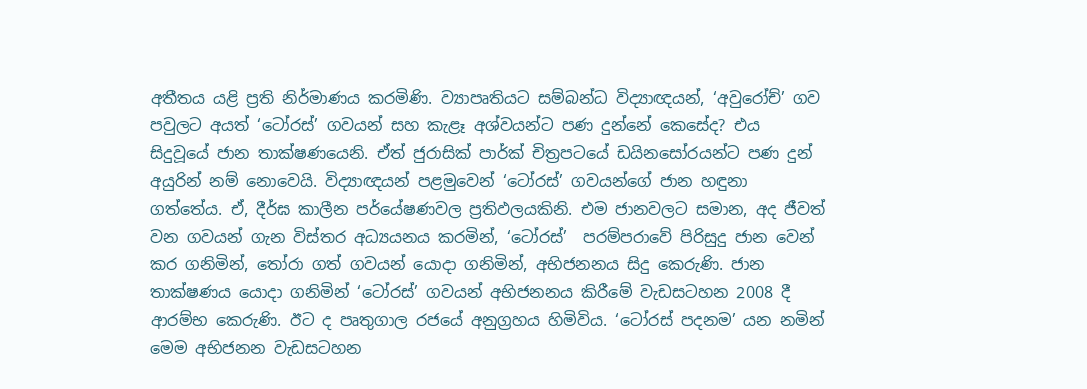අතීතය යළි ප්‍රති නිර්මාණය කරමිණි. ව්‍යාපෘතියට සම්බන්ධ විද්‍යාඥයන්, ‘අවුරෝච්’ ගව පවුලට අයත් ‘ටෝරස්’ ගවයන් සහ කැළෑ අශ්වයන්ට පණ දුන්නේ කෙසේද? එය සිදුවූයේ ජාන තාක්ෂණයෙනි. ඒත් ජුරාසික් පාර්ක් චිත්‍රපටයේ ඩයිනසෝරයන්ට පණ දුන් අයුරින් නම් නොවෙයි. විද්‍යාඥයන් පළමුවෙන් ‘ටෝරස්’ ගවයන්ගේ ජාන හඳුනා ගත්තේය. ඒ, දීර්ඝ කාලීන පර්යේෂණවල ප්‍රතිඵලයකිනි. එම ජානවලට සමාන, අද ජීවත් වන ගවයන් ගැන විස්තර අධ්‍යයනය කරමින්, ‘ටෝරස්’  පරම්පරාවේ පිරිසුදු ජාන වෙන් කර ගනිමින්, තෝරා ගත් ගවයන් යොදා ගනිමින්, අභිජනනය සිදු කෙරුණි. ජාන තාක්ෂණය යොදා ගනිමින් ‘ටෝරස්’ ගවයන් අභිජනනය කිරීමේ වැඩසටහන 2008 දී ආරම්භ කෙරුණි. ඊට ද පෘතුගාල රජයේ අනුග්‍රහය හිමිවිය. ‘ටෝරස් පදනම’ යන නමින් මෙම අභිජනන වැඩසටහන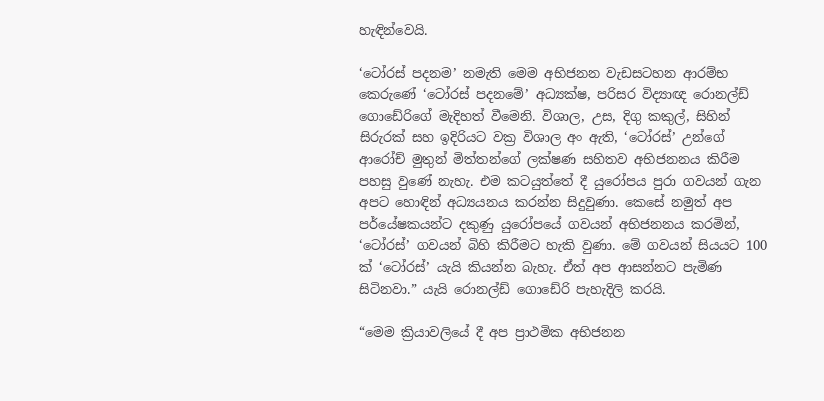හැඳින්වෙයි.

‘ටෝරස් පදනම’ නමැති මෙම අභිජනන වැඩසටහන ආරම්භ කෙරුණේ ‘ටෝරස් පදනමේ’ අධ්‍යක්ෂ, පරිසර විද්‍යාඥ රොනල්ඩ් ගොඩේරිගේ මැදිහත් වීමෙනි. විශාල, උස, දිගු කකුල්, සිහින් සිරුරක් සහ ඉදිරියට වක්‍ර විශාල අං ඇති, ‘ටෝරස්’ උන්ගේ ආරෝච් මුතුන් මිත්තන්ගේ ලක්ෂණ සහිතව අභිජනනය කිරීම පහසු වුණේ නැහැ. එම කටයුත්තේ දී යුරෝපය පුරා ගවයන් ගැන අපට හොඳින් අධ්‍යයනය කරන්න සිදුවුණා. කෙසේ නමුත් අප පර්යේෂකයන්ට දකුණු යුරෝපයේ ගවයන් අභිජනනය කරමින්, ‘ටෝරස්’ ගවයන් බිහි කිරීමට හැකි වුණා. මේ ගවයන් සියයට 100 ක් ‘ටෝරස්’ යැයි කියන්න බැහැ. ඒත් අප ආසන්නට පැමිණ සිටිනවා.” යැයි රොනල්ඩ් ගොඩේරි පැහැදිලි කරයි.

“මෙම ක්‍රියාවලියේ දී අප ප්‍රාථමික අභිජනන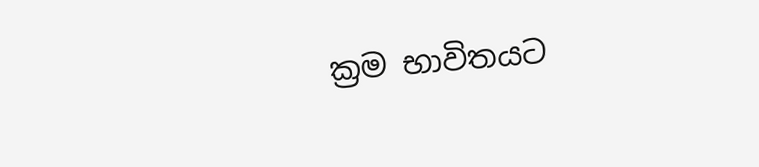ක්‍රම භාවිතයට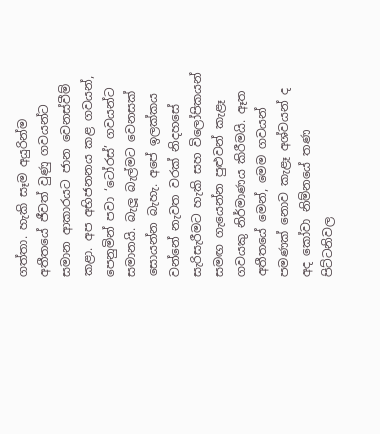ගත්තා. හැකි සෑම අයුරින්ම අතීතයේ ජීවත් වුණු ගවයන්ට සමාන ආකාරයට ජාන වෙනස්වීම් කළා. අප අභිජනනය කළ ගවයන්, පෙනුමින් පවා ‘ටෝරස්’ ගවයන්ට සමානයි. බැලූ බැල්මට වෙනසක් සොයන්න බැහැ. අපේ ඉලක්කය වන්නේ නැවත වරක් නිදහසේ සැරිසැරීමට හැකි සහ විලෝපිකයන් සමඟ ගැයෙන්න පුළුවන් කැළෑ ගවයකු නිර්මාණය කිරීමයි. ඈත අතීතයේ මෙන්, මෙම ගවයන් පමණක් නොව කැළෑ අශ්වයන් ද අද කෝවා නිම්නයේ තණ පිට්ටනිවල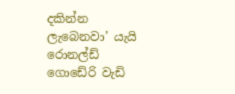දකින්න ලැබෙනවා’ යැයි රොනල්ඩ් ගොඩේරි වැඩි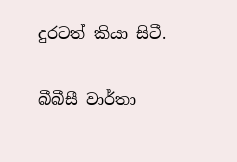දුරටත් කියා සිටී.

බීබීසී වාර්තා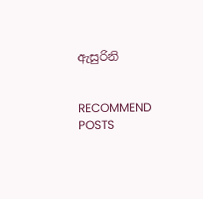ඇසුරිනි


RECOMMEND POSTS